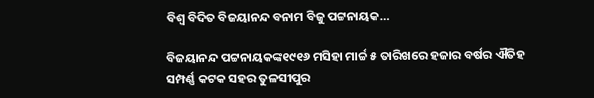ବିଶ୍ୱ ବିଦିତ ବିଜୟାନନ୍ଦ ବନାମ ବିଜୁ ପଟ୍ଟନାୟକ…

ବିଜୟାନନ୍ଦ ପଟ୍ଟନାୟକଙ୍କ୧୯୧୬ ମସିହା ମାର୍ଚ୍ଚ ୫ ତାରିଖରେ ହଜାର ବର୍ଷର ଐତିହ ସମ୍ପର୍ଣ୍ଣ କଟକ ସହର ତୁଳସୀପୁର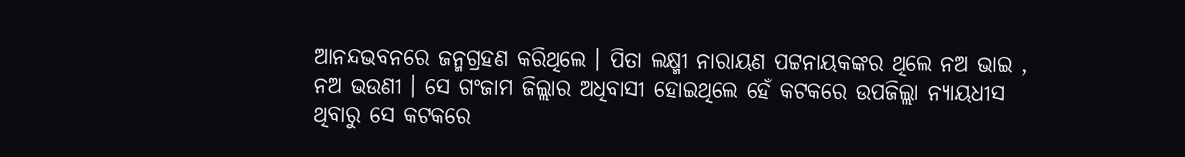ଆନନ୍ଦଭବନରେ ଜନ୍ମଗ୍ରହଣ କରିଥିଲେ । ପିତା ଲକ୍ଷ୍ମୀ ନାରାୟଣ ପଟ୍ଟନାୟକଙ୍କର ଥିଲେ ନଅ ଭାଇ , ନଅ ଭଉଣୀ । ସେ ଗଂଜାମ ଜିଲ୍ଲାର ଅଧିବାସୀ ହୋଇଥିଲେ ହେଁ କଟକରେ ଉପଜିଲ୍ଲା ନ୍ୟାୟଧୀସ ଥିବାରୁ ସେ କଟକରେ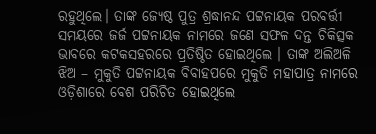ରହୁଥିଲେ। ତାଙ୍କ ଜ୍ୟେଷ୍ଠ ପୁତ୍ର ଶ୍ରଦ୍ଧାନନ୍ଦ ପଟ୍ଟନାୟକ ପରବର୍ତ୍ତୀ ସମୟରେ ଜର୍ଜ ପଟ୍ଟନାୟକ ନାମରେ ଜଣେ ସଫଳ ଦନ୍ତ ଚିକିତ୍ସକ ଭାବରେ କଟକସହରରେ ପ୍ରତିଷ୍ଠିତ ହୋଇଥିଲେ । ତାଙ୍କ ଅଲିଅଳି ଝିଅ – ମୁକୁତି ପଟ୍ଟନାୟକ ବିବାହପରେ ମୁକୁତି ମହାପାତ୍ର ନାମରେ ଓଡ଼ିଶାରେ ବେଶ ପରିଚିତ ହୋଇଥିଲେ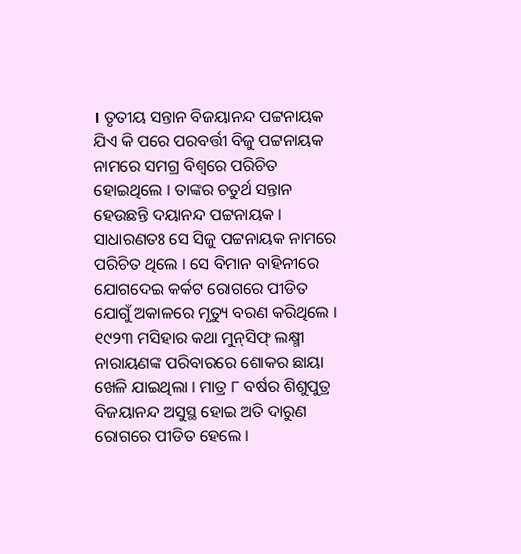। ତୃତୀୟ ସନ୍ତାନ ବିଜୟାନନ୍ଦ ପଟ୍ଟନାୟକ ଯିଏ କି ପରେ ପରବର୍ତ୍ତୀ ବିଜୁ ପଟ୍ଟନାୟକ ନାମରେ ସମଗ୍ର ବିଶ୍ୱରେ ପରିଚିତ ହୋଇଥିଲେ । ତାଙ୍କର ଚତୁର୍ଥ ସନ୍ତାନ ହେଉଛନ୍ତି ଦୟାନନ୍ଦ ପଟ୍ଟନାୟକ । ସାଧାରଣତଃ ସେ ସିଜୁ ପଟ୍ଟନାୟକ ନାମରେ ପରିଚିତ ଥିଲେ । ସେ ବିମାନ ବାହିନୀରେ ଯୋଗଦେଇ କର୍କଟ ରୋଗରେ ପୀଡିତ ଯୋଗୁଁ ଅକାଳରେ ମୃତ୍ୟୁ ବରଣ କରିଥିଲେ । ୧୯୨୩ ମସିହାର କଥା ମୁନ୍‌ସିଫ୍ ଲକ୍ଷ୍ମୀ ନାରାୟଣଙ୍କ ପରିବାରରେ ଶୋକର ଛାୟା ଖେଳି ଯାଇଥିଲା । ମାତ୍ର ୮ ବର୍ଷର ଶିଶୁପୁତ୍ର ବିଜୟାନନ୍ଦ ଅସୁସ୍ଥ ହୋଇ ଅତି ଦାରୁଣ ରୋଗରେ ପୀଡିତ ହେଲେ ।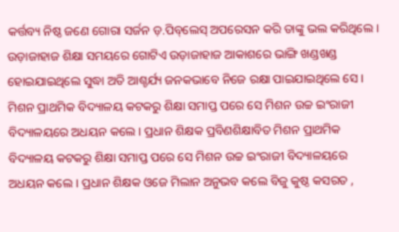କର୍ତ୍ତବ୍ୟ ନିଷ୍ଠ ଜଣେ ଗୋରା ସର୍ଜନ ଡ଼.ପିବ୍‌ଲେସ୍ ଅପରେସନ କରି ତାଙ୍କୁ ଭଲ କରିଥିଲେ । ଉଡ଼ାଜାହାଜ ଶିକ୍ଷା ସମୟରେ ଗୋଟିଏ ଉଡ଼ାଜାହାଜ ଆକାଶରେ ଭାଙ୍ଗି ଖଣ୍ଡଖଣ୍ଡ ହୋଇଯାଇଥିଲେ ସୁଦ୍ଧା ଅତି ଆଶ୍ଚର୍ଯ୍ୟ ଜନକଭାବେ ନିଜେ ରକ୍ଷା ପାଇଯାଇଥିଲେ ସେ । ମିଶନ ପ୍ରାଥମିକ ବିଦ୍ୟାଳୟ କଟକରୁ ଶିକ୍ଷା ସମାପ୍ତ ପରେ ସେ ମିଶନ ଉଚ୍ଚ ଇଂରାଜୀ ବିଦ୍ୟାଳୟରେ ଅଧୟନ କଲେ । ପ୍ରଧାନ ଶିକ୍ଷକ ପ୍ରବିଣଶିକ୍ଷାବିତ ମିଶନ ପ୍ରାଥମିକ ବିଦ୍ୟାଳୟ କଟକରୁ ଶିକ୍ଷା ସମାପ୍ତ ପରେ ସେ ମିଶନ ଉଚ୍ଚ ଇଂରାଜୀ ବିଦ୍ୟାଳୟରେ ଅଧୟନ କଲେ । ପ୍ରଧାନ ଶିକ୍ଷକ ଓଜେ ମିଲାନ ଅନୁଭବ କଲେ ବିଜୁ କୁଷ୍ଠ କସରତ ,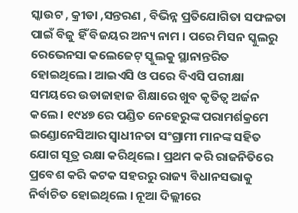ସ୍କାଉଟ , କ୍ରୀଡା ,ସନ୍ତରଣ , ବିଭିନ୍ନ ପ୍ରତିଯୋଗିତା ସଫଳତା ପାଇଁ ବିଜୁ ହିଁ ବିଜୟର ଅନ୍ୟ ନାମ । ପରେ ମିସନ ସ୍କୁଲରୁ ରେଭେନସା କଲେଜେଟ୍ ସ୍କୁଲକୁ ସ୍ଥାନାନ୍ତରିତ ହୋଇଥିଲେ। ଆଇଏସି ଓ ପରେ ବିଏସି ପରୀକ୍ଷା ସମୟରେ ଉଡାଜାହାଜ ଶିକ୍ଷାରେ ଖୁବ କୃତିତ୍ୱ ଅର୍ଜନ କଲେ । ୧୯୪୭ ରେ ପଣ୍ଡିତ ନେହେରୁଙ୍କ ପରାମର୍ଶକ୍ରମେ ଇଣ୍ଡୋନେସିଆର ସ୍ୱାଧୀନତା ସଂଗ୍ରାମୀ ମାନଙ୍କ ସହିତ ଯୋଗ ସୂତ୍ର ରକ୍ଷା କରିଥିଲେ । ପ୍ରଥମ କରି ରାଜନିତିରେ ପ୍ରବେଶ କରି କଟକ ସହରରୁ ରାଜ୍ୟ ବିଧାନସଭାକୁ ନିର୍ବାଚିତ ହୋଇଥିଲେ । ନୂଆ ଦିଲ୍ଲୀରେ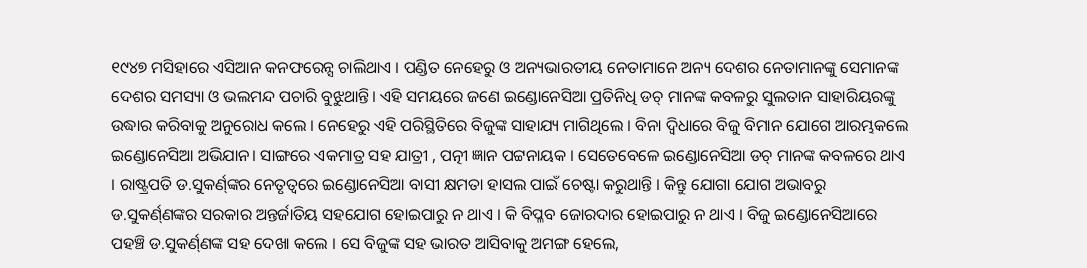୧୯୪୭ ମସିହାରେ ଏସିଆନ କନଫରେନ୍ସ ଚାଲିଥାଏ । ପଣ୍ଡିତ ନେହେରୁ ଓ ଅନ୍ୟଭାରତୀୟ ନେତାମାନେ ଅନ୍ୟ ଦେଶର ନେତାମାନଙ୍କୁ ସେମାନଙ୍କ ଦେଶର ସମସ୍ୟା ଓ ଭଲମନ୍ଦ ପଚାରି ବୁଝୁଥାନ୍ତି। ଏହି ସମୟରେ ଜଣେ ଇଣ୍ଡୋନେସିଆ ପ୍ରତିନିଧି ଡଚ୍ ମାନଙ୍କ କବଳରୁ ସୁଲତାନ ସାହାରିୟରଙ୍କୁ ଉଦ୍ଧାର କରିବାକୁ ଅନୁରୋଧ କଲେ । ନେହେରୁ ଏହି ପରିସ୍ଥିତିରେ ବିଜୁଙ୍କ ସାହାଯ୍ୟ ମାଗିଥିଲେ । ବିନା ଦ୍ୱିଧାରେ ବିଜୁ ବିମାନ ଯୋଗେ ଆରମ୍ଭକଲେ ଇଣ୍ଡୋନେସିଆ ଅଭିଯାନ। ସାଙ୍ଗରେ ଏକମାତ୍ର ସହ ଯାତ୍ରୀ , ପତ୍ନୀ ଜ୍ଞାନ ପଟ୍ଟନାୟକ । ସେତେବେଳେ ଇଣ୍ଡୋନେସିଆ ଡଚ୍ ମାନଙ୍କ କବଳରେ ଥାଏ । ରାଷ୍ଟ୍ରପତି ଡ.ସୁକର୍ଣ୍‌ଙ୍କର ନେତୃତ୍ଵରେ ଇଣ୍ଡୋନେସିଆ ବାସୀ କ୍ଷମତା ହାସଲ ପାଇଁ ଚେଷ୍ଟା କରୁଥାନ୍ତି । କିନ୍ତୁ ଯୋଗା ଯୋଗ ଅଭାବରୁ ଡ.ସୁକର୍ଣ୍‌ଣଙ୍କର ସରକାର ଅନ୍ତର୍ଜାତିୟ ସହଯୋଗ ହୋଇପାରୁ ନ ଥାଏ । କି ବିପ୍ଳବ ଜୋରଦାର ହୋଇପାରୁ ନ ଥାଏ । ବିଜୁ ଇଣ୍ଡୋନେସିଆରେ ପହଞ୍ଚି ଡ.ସୁକର୍ଣ୍‌ଣଙ୍କ ସହ ଦେଖା କଲେ । ସେ ବିଜୁଙ୍କ ସହ ଭାରତ ଆସିବାକୁ ଅମଙ୍ଗ ହେଲେ,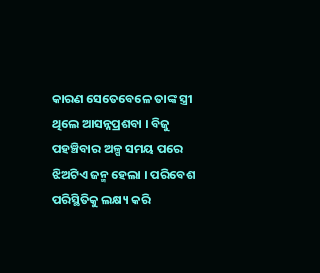କାରଣ ସେତେବେଳେ ତାଙ୍କ ସ୍ତ୍ରୀ ଥିଲେ ଆସନ୍ନପ୍ରଶବା । ବିଜୁ ପହଞ୍ଚିବାର ଅଳ୍ପ ସମୟ ପରେ ଝିଅଟିଏ ଜନ୍ମ ହେଲା । ପରିବେଶ ପରିସ୍ଥିତିକୁ ଲକ୍ଷ୍ୟ କରି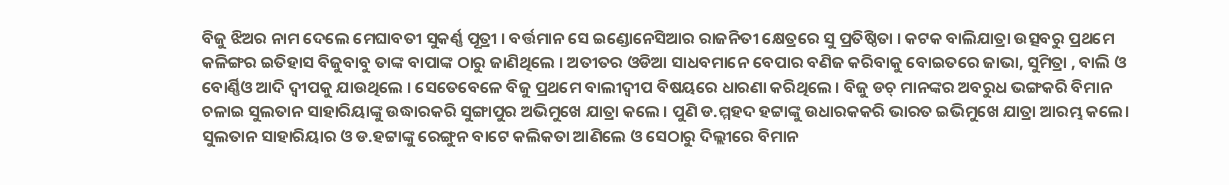ବିଜୁ ଝିଅର ନାମ ଦେଲେ ମେଘାବତୀ ସୁକର୍ଣ୍ଣ ପୂତ୍ରୀ । ବର୍ତ୍ତମାନ ସେ ଇଣ୍ଡୋନେସିଆର ରାଜନିତୀ କ୍ଷେତ୍ରରେ ସୁ ପ୍ରତିଷ୍ଠିତା । କଟକ ବାଲିଯାତ୍ରା ଉତ୍ସବରୁ ପ୍ରଥମେ କଳିଙ୍ଗର ଇତିହାସ ବିଜୁବାବୁ ତାଙ୍କ ବାପାଙ୍କ ଠାରୁ ଜାଣିଥିଲେ । ଅତୀତର ଓଡିଆ ସାଧବମାନେ ବେପାର ବଣିଜ କରିବାକୁ ବୋଇତରେ ଜାଭା, ସୁମିତ୍ରା , ବାଲି ଓ ବୋର୍ଣ୍ଣିଓ ଆଦି ଦ୍ୱୀପକୁ ଯାଉଥିଲେ । ସେତେବେଳେ ବିଜୁ ପ୍ରଥମେ ବାଲୀଦ୍ୱୀପ ବିଷୟରେ ଧାରଣା କରିଥିଲେ । ବିଜୁ ଡଚ୍ ମାନଙ୍କର ଅବରୁଧ ଭଙ୍ଗକରି ବିମାନ ଚଳାଇ ସୁଲତାନ ସାହାରିୟାଙ୍କୁ ଉଦ୍ଧାରକରି ସୁଙ୍ଗାପୁର ଅଭିମୁଖେ ଯାତ୍ରା କଲେ । ପୁଣି ଡ.ମ୍ମହଦ ହଟ୍ଟାଙ୍କୁ ଉଧାରକକରି ଭାରତ ଇଭିମୁଖେ ଯାତ୍ରା ଆରମ୍ଭ କଲେ। ସୁଲତାନ ସାହାରିୟାର ଓ ଡ.ହଟ୍ଟାଙ୍କୁ ରେଙ୍ଗୁନ ବାଟେ କଲିକତା ଆଣିଲେ ଓ ସେଠାରୁ ଦିଲ୍ଲୀରେ ବିମାନ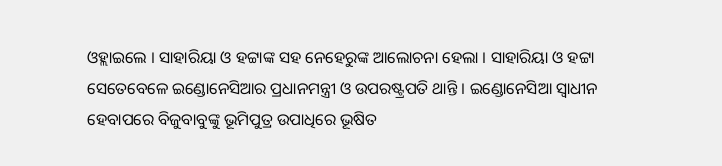ଓହ୍ଲାଇଲେ । ସାହାରିୟା ଓ ହଟ୍ଟାଙ୍କ ସହ ନେହେରୁଙ୍କ ଆଲୋଚନା ହେଲା । ସାହାରିୟା ଓ ହଟ୍ଟା ସେତେବେଳେ ଇଣ୍ଡୋନେସିଆର ପ୍ରଧାନମନ୍ତ୍ରୀ ଓ ଉପରଷ୍ଟ୍ରପତି ଥାନ୍ତି । ଇଣ୍ଡୋନେସିଆ ସ୍ୱାଧୀନ ହେବାପରେ ବିଜୁବାବୁଙ୍କୁ ଭୂମିପୁତ୍ର ଉପାଧିରେ ଭୂଷିତ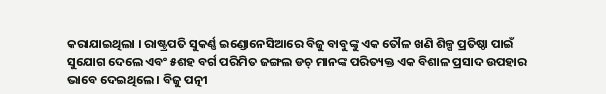କରାଯାଇଥିଲା । ରାଷ୍ଟ୍ରପତି ସୁକର୍ଣ୍ଣ ଇଣ୍ଡୋନେସିଆରେ ବିଜୁ ବାବୁଙ୍କୁ ଏକ ତୌଳ ଖଣି ଶିଳ୍ପ ପ୍ରତିଷ୍ଠା ପାଇଁ ସୁଯୋଗ ଦେଲେ ଏବଂ ୫ଶହ ବର୍ଗ ପରିମିତ ଜଙ୍ଗଲ ଡଚ୍ ମାନଙ୍କ ପରିତ୍ୟକ୍ତ ଏକ ବିଶାଳ ପ୍ରସାଦ ଉପହାର ଭାବେ ଦେଇଥିଲେ । ବିଜୁ ପତ୍ନୀ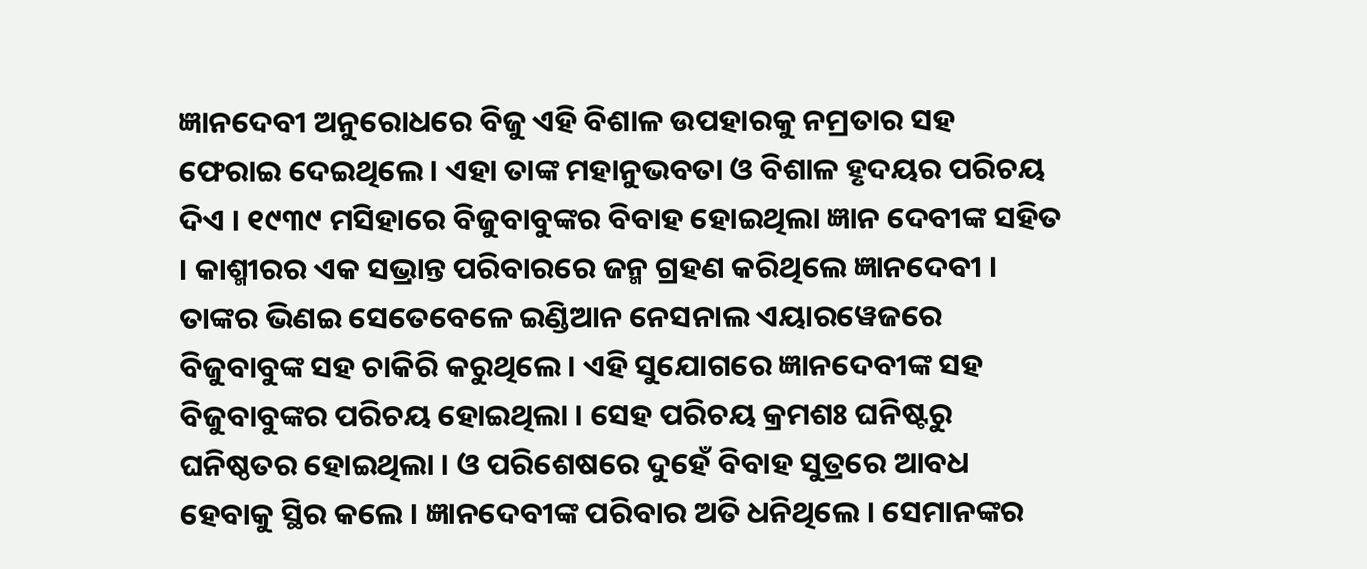ଜ୍ଞାନଦେବୀ ଅନୁରୋଧରେ ବିଜୁ ଏହି ବିଶାଳ ଉପହାରକୁ ନମ୍ରତାର ସହ ଫେରାଇ ଦେଇଥିଲେ । ଏହା ତାଙ୍କ ମହାନୁଭବତା ଓ ବିଶାଳ ହୃଦୟର ପରିଚୟ ଦିଏ । ୧୯୩୯ ମସିହାରେ ବିଜୁବାବୁଙ୍କର ବିବାହ ହୋଇଥିଲା ଜ୍ଞାନ ଦେବୀଙ୍କ ସହିତ । କାଶ୍ମୀରର ଏକ ସଭ୍ରାନ୍ତ ପରିବାରରେ ଜନ୍ମ ଗ୍ରହଣ କରିଥିଲେ ଜ୍ଞାନଦେବୀ । ତାଙ୍କର ଭିଣଇ ସେତେବେଳେ ଇଣ୍ଡିଆନ ନେସନାଲ ଏୟାରୱେଜରେ ବିଜୁବାବୁଙ୍କ ସହ ଚାକିରି କରୁଥିଲେ । ଏହି ସୁଯୋଗରେ ଜ୍ଞାନଦେବୀଙ୍କ ସହ ବିଜୁବାବୁଙ୍କର ପରିଚୟ ହୋଇଥିଲା । ସେହ ପରିଚୟ କ୍ରମଶଃ ଘନିଷ୍ଟରୁ ଘନିଷ୍ଠତର ହୋଇଥିଲା । ଓ ପରିଶେଷରେ ଦୁହେଁ ବିବାହ ସୁତ୍ରରେ ଆବଧ ହେବାକୁ ସ୍ଥିର କଲେ । ଜ୍ଞାନଦେବୀଙ୍କ ପରିବାର ଅତି ଧନିଥିଲେ । ସେମାନଙ୍କର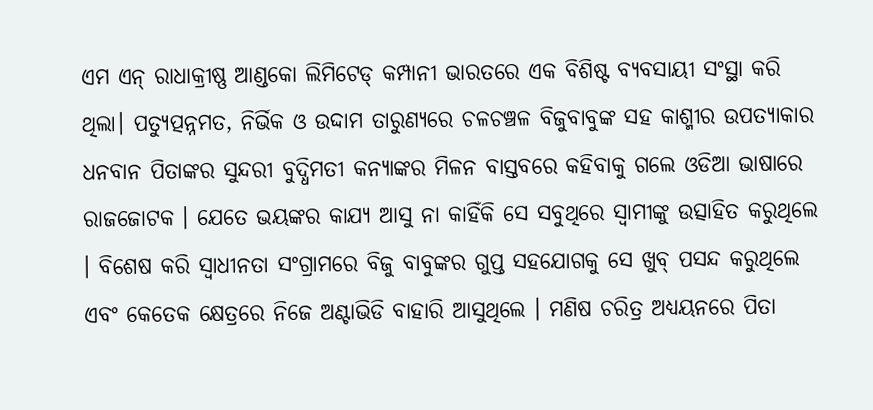ଏମ ଏନ୍ ରାଧାକ୍ରୀଷ୍ଣ ଆଣ୍ଡକୋ ଲିମିଟେଡ୍ କମ୍ପାନୀ ଭାରତରେ ଏକ ବିଶିଷ୍ଟ ବ୍ୟବସାୟୀ ସଂସ୍ଥା କରି ଥିଲା। ପତ୍ୟୁତ୍ପନ୍ନମତ, ନିର୍ଭିକ ଓ ଉଦ୍ଦାମ ତାରୁଣ୍ୟରେ ଚଳଚଞ୍ଚଳ ବିଜୁବାବୁଙ୍କ ସହ କାଶ୍ମୀର ଉପତ୍ୟାକାର ଧନବାନ ପିତାଙ୍କର ସୁନ୍ଦରୀ ବୁଦ୍ଧିମତୀ କନ୍ୟାଙ୍କର ମିଳନ ବାସ୍ତବରେ କହିବାକୁ ଗଲେ ଓଡିଆ ଭାଷାରେ ରାଜଜୋଟକ । ଯେତେ ଭୟଙ୍କର କାଯ୍ୟ ଆସୁ ନା କାହିଁକି ସେ ସବୁଥିରେ ସ୍ୱାମୀଙ୍କୁ ଉତ୍ସାହିତ କରୁଥିଲେ । ବିଶେଷ କରି ସ୍ୱାଧୀନତା ସଂଗ୍ରାମରେ ବିଜୁ ବାବୁଙ୍କର ଗୁପ୍ତ ସହଯୋଗକୁ ସେ ଖୁବ୍ ପସନ୍ଦ କରୁଥିଲେ ଏବଂ କେତେକ କ୍ଷେତ୍ରରେ ନିଜେ ଅଣ୍ଟାଭିଡି ବାହାରି ଆସୁଥିଲେ । ମଣିଷ ଚରିତ୍ର ଅଧ୍ୟୟନରେ ପିତା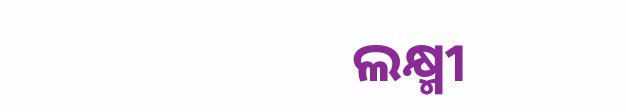ଲକ୍ଷ୍ମୀ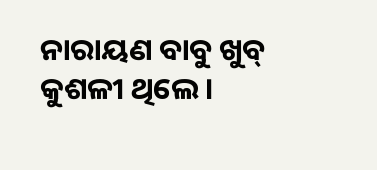ନାରାୟଣ ବାବୁ ଖୁବ୍ କୁଶଳୀ ଥିଲେ ।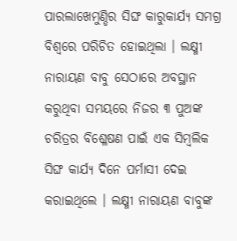ପାରଲାଖେମୁଣ୍ଡିର ସିଙ୍ଘ କାରୁକାର୍ଯ୍ୟ ସମଗ୍ର ବିଶ୍ୱରେ ପରିଚିତ ହୋଇଥିଲା । ଲକ୍ଷ୍ମୀ ନାରାୟଣ ବାବୁ ସେଠାରେ ଅବସ୍ଥାନ କରୁଥିବା ସମୟରେ ନିଜର ୩ ପୁଅଙ୍କ ଚରିତ୍ରର ବିଶ୍ଳେଷଣ ପାଇଁ ଏକ ସିମ୍ବଲିକ ସିଙ୍ଘ କାର୍ଯ୍ୟ ଦିନେ ପର୍ମାସୀ ଦେଇ କରାଇଥିଲେ । ଲକ୍ଷ୍ମୀ ନାରାୟଣ ବାବୁଙ୍କ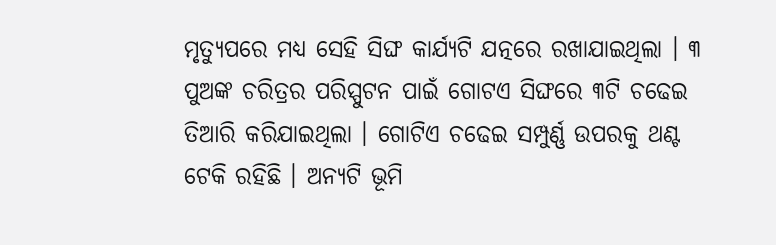ମୃତ୍ୟୁପରେ ମଧ୍ୟ ସେହି ସିଙ୍ଘ କାର୍ଯ୍ୟଟି ଯତ୍ନରେ ରଖାଯାଇଥିଲା । ୩ ପୁଅଙ୍କ ଚରିତ୍ରର ପରିସ୍ପୁଟନ ପାଇଁ ଗୋଟଏ ସିଙ୍ଘରେ ୩ଟି ଚଢେଇ ତିଆରି କରିଯାଇଥିଲା । ଗୋଟିଏ ଚଢେଇ ସମ୍ପୁର୍ଣ୍ଣ ଉପରକୁ ଥଣ୍ଟ ଟେକି ରହିଛି । ଅନ୍ୟଟି ଭୂମି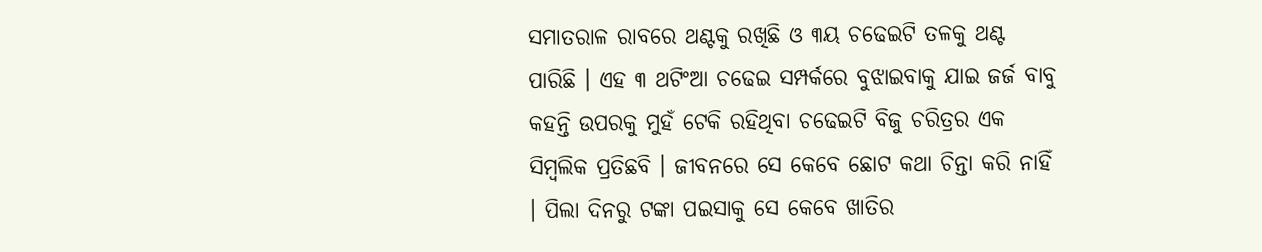ସମାତରାଳ ରାବରେ ଥଣ୍ଟକୁ ରଖିଛି ଓ ୩ୟ ଚଢେଇଟି ତଳକୁ ଥଣ୍ଟ ପାରିଛି । ଏହ ୩ ଥଟିଂଆ ଚଢେଇ ସମ୍ପର୍କରେ ବୁଝାଇବାକୁ ଯାଇ ଜର୍ଜ ବାବୁ କହନ୍ତି ଉପରକୁ ମୁହଁ ଟେକି ରହିଥିବା ଚଢେଇଟି ବିଜୁ ଚରିତ୍ରର ଏକ ସିମ୍ବଲିକ ପ୍ରତିଛବି । ଜୀବନରେ ସେ କେବେ ଛୋଟ କଥା ଚିନ୍ତା କରି ନାହିଁ । ପିଲା ଦିନରୁ ଟଙ୍କା ପଇସାକୁ ସେ କେବେ ଖାତିର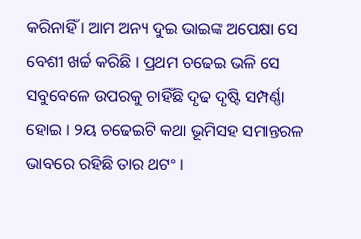କରିନାହିଁ । ଆମ ଅନ୍ୟ ଦୁଇ ଭାଇଙ୍କ ଅପେକ୍ଷା ସେ ବେଶୀ ଖର୍ଚ୍ଚ କରିଛି । ପ୍ରଥମ ଚଢେଇ ଭଳି ସେ ସବୁବେଳେ ଉପରକୁ ଚାହିଁଛି ଦୃଢ ଦୃଷ୍ଟି ସମ୍ପର୍ଣ୍ଣା ହୋଇ । ୨ୟ ଚଢେଇଟି କଥା ଭୂମିସହ ସମାନ୍ତରଳ ଭାବରେ ରହିଛି ତାର ଥଟଂ ।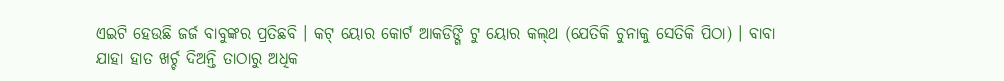ଏଇଟି ହେଉଛି ଜର୍ଜ ବାବୁଙ୍କର ପ୍ରତିଛବି । କଟ୍ ୟୋର କୋର୍ଟ ଆକଡିଙ୍ଗି ଟୁ ୟୋର କଲ୍‌ଥ (ଯେତିକି ଚୁନାକୁ ସେତିକି ପିଠା) । ବାବା ଯାହା ହାତ ଖର୍ଚ୍ଚ ଦିଅନ୍ତି ତାଠାରୁ ଅଧିକ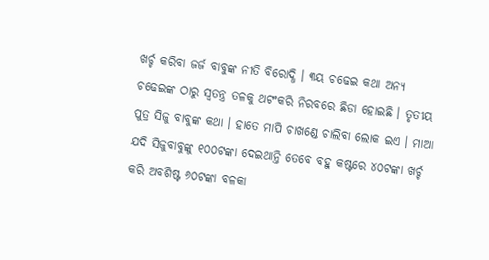ଖର୍ଚ୍ଚ କରିବା ଜର୍ଜ ବାବୁଙ୍କ ନୀତି ବିରୋଦ୍ଧି । ୩ୟ ଚଢେଇ କଥା ଅନ୍ୟ ଚଢେଇଙ୍କ ଠାରୁ ସ୍ୱତନ୍ତ୍ର ତଳକୁ ଥଟଂକରି ନିରବରେ ଛିଡା ହୋଇଛି । ତୃତୀୟ ପୁତ୍ର ସିଜୁ ବାବୁଙ୍କ କଥା । ହାତେ ମାପି ଚାଖଣ୍ଡେ ଚାଲିବା ଲୋକ ଇଏ । ମାଆ ଯଦି ସିଜୁବାବୁଙ୍କୁ ୧୦୦ଟଙ୍କା ଦେଇଥାନ୍ତି ତେବେ ବହୁ କଷ୍ଟରେ ୪୦ଟଙ୍କା ଖର୍ଚ୍ଚ କରି ଅବଶିଷ୍ଟ ୬୦ଟଙ୍କା ବଳକା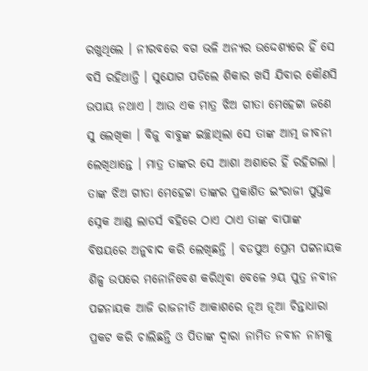ରଖୁଥିଲେ । ନୀରବରେ ବଗ ଭଳି ଅନ୍ୟର ଉଦ୍ଦେଶ୍ୟରେ ହିଁ ସେ ବସି ରହିଥାନ୍ତି । ସୁଯୋଗ ପଡିଲେ ଶିକାର ଖସି ଯିବାର କୌଣସି ଉପାୟ ନଥାଏ । ଆଉ ଏକ ମାତ୍ର ଝିଅ ଗୀତା ମେହେଟ୍ଟା ଜଣେ ସୁ ଲେଖିକା । ବିଜୁ ବାବୁଙ୍କ ଇଚ୍ଛାଥିଲା ସେ ତାଙ୍କ ଆତ୍ମ ଜୀବନୀ ଲେଖିଥାନ୍ତେ । ମାତ୍ର ତାଙ୍କର ସେ ଆଶା ଅଶାରେ ହିଁ ରହିଗଲା । ତାଙ୍କ ଝିଅ ଗୀତା ମେହେଟ୍ଟା ତାଙ୍କର ପ୍ରକାଶିତ ଇଂରାଜୀ ପୁସ୍ତକ ସ୍ନେକ ଆଣ୍ଡ ଲାଡର୍ସ ବହିରେ ଠାଏ ଠାଏ ତାଙ୍କ ବାପାଙ୍କ ବିଷୟରେ ଅନୁବାଦ କରି ଲେଖିଛନ୍ତି । ବଡପୁଅ ପ୍ରେମ ପଟ୍ଟନାୟକ ଶିଳ୍ପ ଉପରେ ମନୋନିବେଶ କରିଥିବା ବେଳେ ୨ୟ ପୁତ୍ର ନବୀନ ପଟ୍ଟନାୟକ ଆଜି ରାଜନୀତି ଆକାଶରେ ନୂଅ ନୂଆ ଚିନ୍ତାଧାରା ପ୍ରକଟ କରି ଚାଲିଛନ୍ତି ଓ ପିତାଙ୍କ ଦ୍ୱାରା ନାମିତ ନବୀନ ନାମକୁ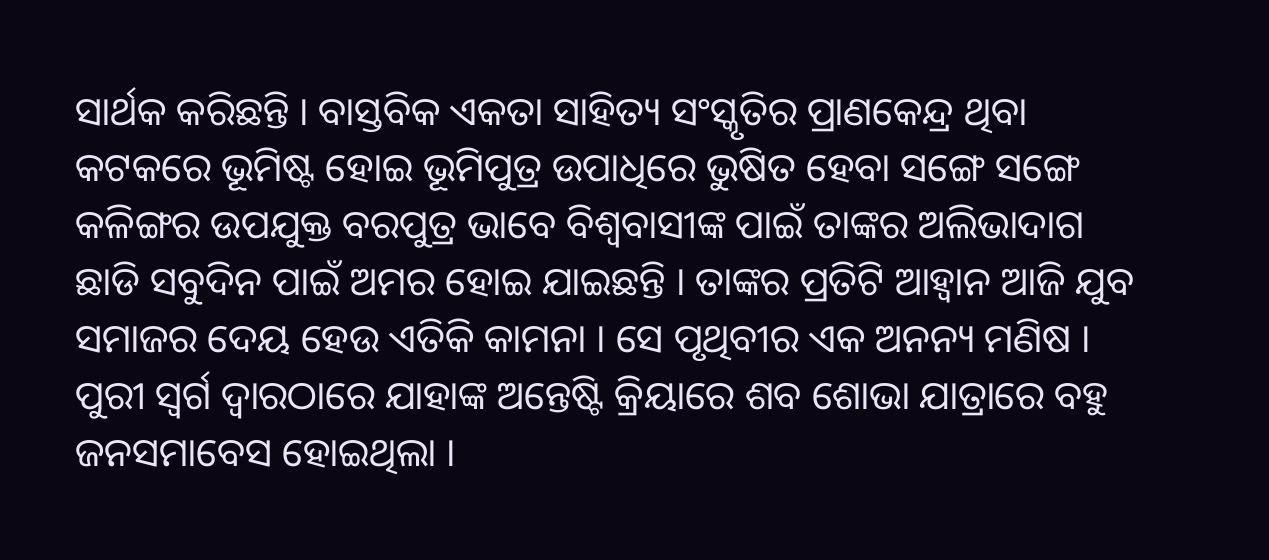ସାର୍ଥକ କରିଛନ୍ତି । ବାସ୍ତବିକ ଏକତା ସାହିତ୍ୟ ସଂସ୍କୃତିର ପ୍ରାଣକେନ୍ଦ୍ର ଥିବା କଟକରେ ଭୂମିଷ୍ଟ ହୋଇ ଭୂମିପୁତ୍ର ଉପାଧିରେ ଭୁଷିତ ହେବା ସଙ୍ଗେ ସଙ୍ଗେ କଳିଙ୍ଗର ଉପଯୁକ୍ତ ବରପୁତ୍ର ଭାବେ ବିଶ୍ୱବାସୀଙ୍କ ପାଇଁ ତାଙ୍କର ଅଲିଭାଦାଗ ଛାଡି ସବୁଦିନ ପାଇଁ ଅମର ହୋଇ ଯାଇଛନ୍ତି । ତାଙ୍କର ପ୍ରତିଟି ଆହ୍ୱାନ ଆଜି ଯୁବ ସମାଜର ଦେୟ ହେଉ ଏତିକି କାମନା । ସେ ପୃଥିବୀର ଏକ ଅନନ୍ୟ ମଣିଷ । ପୁରୀ ସ୍ୱର୍ଗ ଦ୍ୱାରଠାରେ ଯାହାଙ୍କ ଅନ୍ତେଷ୍ଟି କ୍ରିୟାରେ ଶବ ଶୋଭା ଯାତ୍ରାରେ ବହୁ ଜନସମାବେସ ହୋଇଥିଲା ।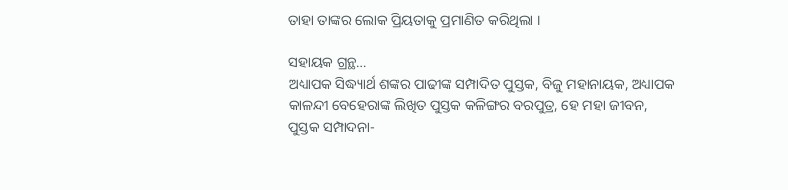ତାହା ତାଙ୍କର ଲୋକ ପ୍ରିୟତାକୁ ପ୍ରମାଣିତ କରିଥିଲା ।

ସହାୟକ ଗ୍ରନ୍ଥ…
ଅଧ୍ୟାପକ ସିଦ୍ଧ୍ୟାର୍ଥ ଶଙ୍କର ପାଢୀଙ୍କ ସମ୍ପାଦିତ ପୁସ୍ତକ, ବିଜୁ ମହାନାୟକ, ଅଧ୍ୟାପକ କାଳନ୍ଦୀ ବେହେରାଙ୍କ ଲିଖିତ ପୁସ୍ତକ କଳିଙ୍ଗର ବରପୁତ୍ର, ହେ ମହା ଜୀବନ, ପୁସ୍ତକ ସମ୍ପାଦନା-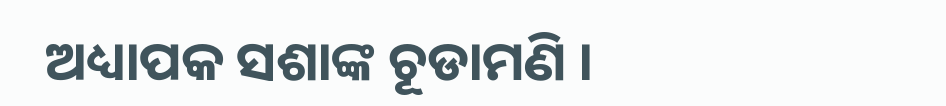ଅଧ୍ୟାପକ ସଶାଙ୍କ ଚୂଡାମଣି ।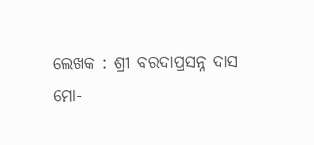ଲେଖକ : ଶ୍ରୀ ବରଦାପ୍ରସନ୍ନ ଦାସ
ମୋ-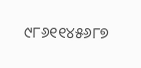୯୮୬୧୧୪୫୬୮୭